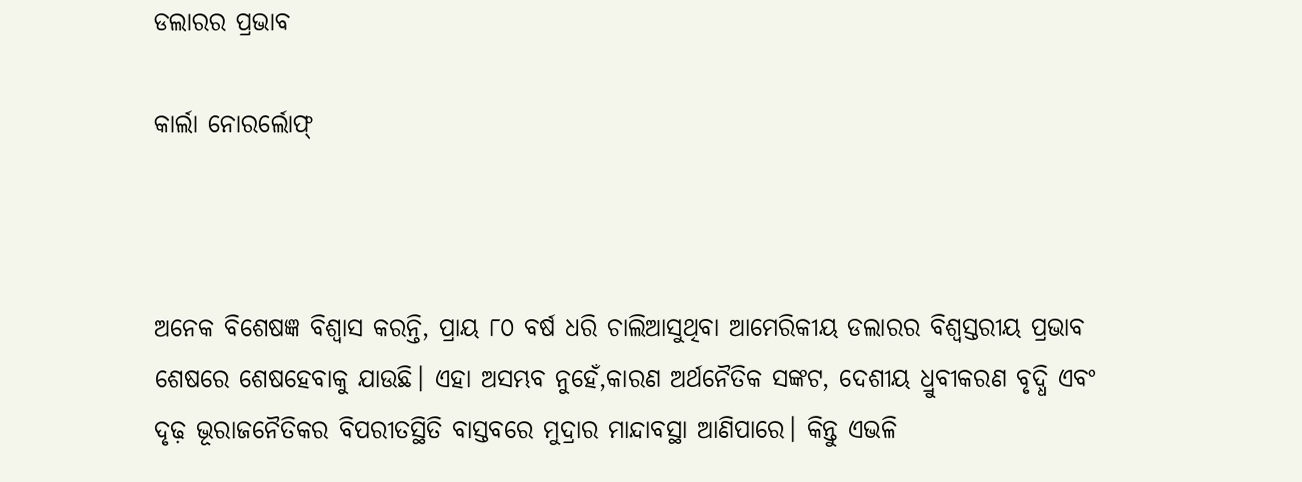ଡଲାରର ପ୍ରଭାବ

କାର୍ଲା ନୋରର୍ଲୋଫ୍‌



ଅନେକ ବିଶେଷଜ୍ଞ ବିଶ୍ୱାସ କରନ୍ତି, ପ୍ରାୟ ୮୦ ବର୍ଷ ଧରି ଚାଲିଆସୁଥିବା ଆମେରିକୀୟ ଡଲାରର ବିଶ୍ୱସ୍ତରୀୟ ପ୍ରଭାବ ଶେଷରେ ଶେଷହେବାକୁ ଯାଉଛି। ଏହା ଅସମ୍ଭବ ନୁହେଁ,କାରଣ ଅର୍ଥନୈତିକ ସଙ୍କଟ, ଦେଶୀୟ ଧ୍ରୁବୀକରଣ ବୃଦ୍ଧି ଏବଂ ଦୃଢ଼ ଭୂରାଜନୈତିକର ବିପରୀତସ୍ଥିତି ବାସ୍ତବରେ ମୁଦ୍ରାର ମାନ୍ଦାବସ୍ଥା ଆଣିପାରେ। କିନ୍ତୁ ଏଭଳି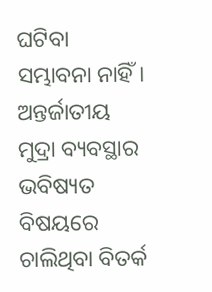ଘଟିବା ସମ୍ଭାବନା ନାହିଁ। ଅନ୍ତର୍ଜାତୀୟ ମୁଦ୍ରା ବ୍ୟବସ୍ଥାର ଭବିଷ୍ୟତ ବିଷୟରେ ଚାଲିଥିବା ବିତର୍କ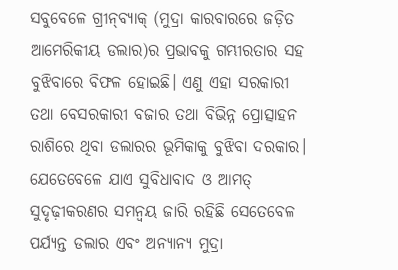ସବୁବେଳେ ଗ୍ରୀନ୍‌ବ୍ୟାକ୍‌ (ମୁଦ୍ରା କାରବାରରେ ଜଡ଼ିତ ଆମେରିକୀୟ ଡଲାର)ର ପ୍ରଭାବକୁ ଗମ୍ଭୀରତାର ସହ ବୁଝିବାରେ ବିଫଳ ହୋଇଛି। ଏଣୁ ଏହା ସରକାରୀ ତଥା ବେସରକାରୀ ବଜାର ତଥା ବିଭିନ୍ନ ପ୍ରୋତ୍ସାହନ ରାଶିରେ ଥିବା ଡଲାରର ଭୂମିକାକୁ ବୁଝିବା ଦରକାର। ଯେତେବେଳେ ଯାଏ ସୁବିଧାବାଦ ଓ ଆମତ୍ ସୁଦୃଢ଼ୀକରଣର ସମନ୍ବୟ ଜାରି ରହିଛି ସେତେବେଳ ପର୍ଯ୍ୟନ୍ତ ଡଲାର ଏବଂ ଅନ୍ୟାନ୍ୟ ମୁଦ୍ରା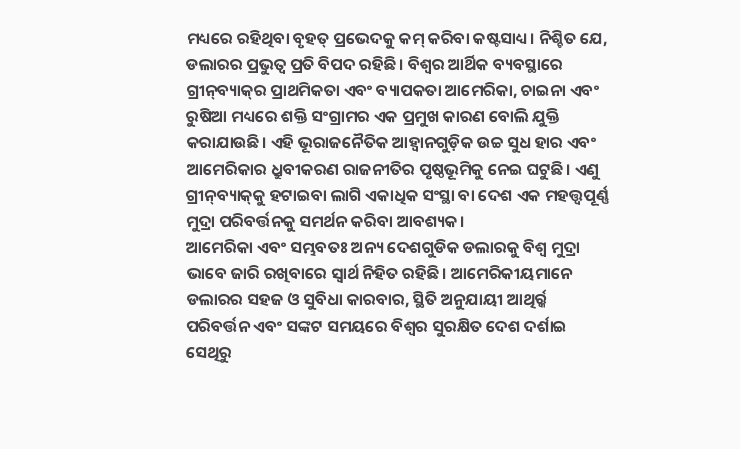ମଧ୍ୟରେ ରହିଥିବା ବୃହତ୍‌ ପ୍ରଭେଦକୁ କମ୍‌ କରିବା କଷ୍ଟସାଧ୍ୟ। ନିଶ୍ଚିତ ଯେ, ଡଲାରର ପ୍ରଭୁତ୍ୱ ପ୍ରତି ବିପଦ ରହିଛି। ବିଶ୍ୱର ଆର୍ଥିକ ବ୍ୟବସ୍ଥାରେ ଗ୍ରୀନ୍‌ବ୍ୟାକ୍‌ର ପ୍ରାଥମିକତା ଏବଂ ବ୍ୟାପକତା ଆମେରିକା, ଚାଇନା ଏବଂ ରୁଷିଆ ମଧ୍ୟରେ ଶକ୍ତି ସଂଗ୍ରାମର ଏକ ପ୍ରମୁଖ କାରଣ ବୋଲି ଯୁକ୍ତି କରାଯାଉଛି। ଏହି ଭୂରାଜନୈତିକ ଆହ୍ବାନଗୁଡ଼ିକ ଉଚ୍ଚ ସୁଧ ହାର ଏବଂ ଆମେରିକାର ଧ୍ରୁବୀକରଣ ରାଜନୀତିର ପୃଷ୍ଠଭୂମିକୁ ନେଇ ଘଟୁଛି। ଏଣୁ ଗ୍ରୀନ୍‌ବ୍ୟାକ୍‌କୁ ହଟାଇବା ଲାଗି ଏକାଧିକ ସଂସ୍ଥା ବା ଦେଶ ଏକ ମହତ୍ତ୍ୱପୂର୍ଣ୍ଣ ମୁଦ୍ରା ପରିବର୍ତ୍ତନକୁ ସମର୍ଥନ କରିବା ଆବଶ୍ୟକ।
ଆମେରିକା ଏବଂ ସମ୍ଭବତଃ ଅନ୍ୟ ଦେଶଗୁଡିକ ଡଲାରକୁ ବିଶ୍ୱ ମୁଦ୍ରା ଭାବେ ଜାରି ରଖିବାରେ ସ୍ବାର୍ଥ ନିହିତ ରହିଛି। ଆମେରିକୀୟମାନେ ଡଲାରର ସହଜ ଓ ସୁବିଧା କାରବାର, ସ୍ଥିତି ଅନୁଯାୟୀ ଆଥିର୍ର୍କ ପରିବର୍ତ୍ତନ ଏବଂ ସଙ୍କଟ ସମୟରେ ବିଶ୍ୱର ସୁରକ୍ଷିତ ଦେଶ ଦର୍ଶାଇ ସେଥିରୁ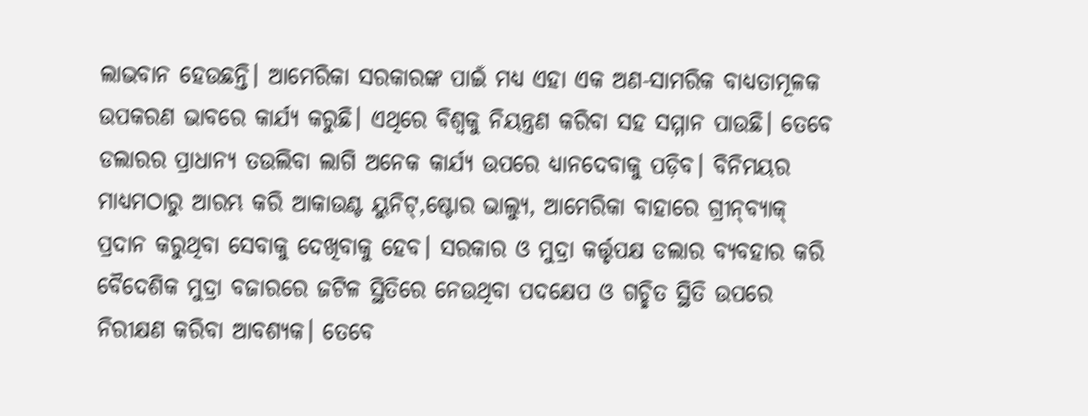ଲାଭବାନ ହେଉଛନ୍ତି। ଆମେରିକା ସରକାରଙ୍କ ପାଇଁ ମଧ୍ୟ ଏହା ଏକ ଅଣ-ସାମରିକ ବାଧ୍ୟତାମୂଳକ ଉପକରଣ ଭାବରେ କାର୍ଯ୍ୟ କରୁଛି। ଏଥିରେ ବିଶ୍ୱକୁ ନିୟନ୍ତ୍ରଣ କରିବା ସହ ସମ୍ମାନ ପାଉଛି। ତେବେ ଡଲାରର ପ୍ରାଧାନ୍ୟ ତଉଲିବା ଲାଗି ଅନେକ କାର୍ଯ୍ୟ ଉପରେ ଧ୍ୟାନଦେବାକୁ ପଡ଼ିବ। ବିନିମୟର ମାଧ୍ୟମଠାରୁ ଆରମ୍ଭ କରି ଆକାଉଣ୍ଟ ୟୁନିଟ୍‌,ଷ୍ଟୋର ଭାଲ୍ୟୁ, ଆମେରିକା ବାହାରେ ଗ୍ରୀନ୍‌ବ୍ୟାକ୍‌ ପ୍ରଦାନ କରୁଥିବା ସେବାକୁ ଦେଖିବାକୁ ହେବ। ସରକାର ଓ ମୁଦ୍ରା କର୍ତ୍ତୃପକ୍ଷ ଡଲାର ବ୍ୟବହାର କରି ବୈଦେଶିକ ମୁଦ୍ରା ବଜାରରେ ଜଟିଳ ସ୍ଥିତିରେ ନେଉଥିବା ପଦକ୍ଷେପ ଓ ଗଚ୍ଛିତ ସ୍ଥିତି ଉପରେ ନିରୀକ୍ଷଣ କରିବା ଆବଶ୍ୟକ। ତେବେ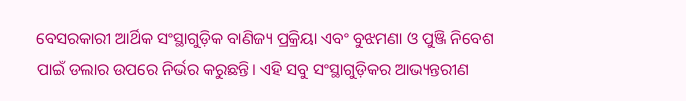ବେସରକାରୀ ଆର୍ଥିକ ସଂସ୍ଥାଗୁଡ଼ିକ ବାଣିଜ୍ୟ ପ୍ରକ୍ରିୟା ଏବଂ ବୁଝମଣା ଓ ପୁଞ୍ଜି ନିବେଶ ପାଇଁ ଡଲାର ଉପରେ ନିର୍ଭର କରୁଛନ୍ତି। ଏହି ସବୁ ସଂସ୍ଥାଗୁଡ଼ିକର ଆଭ୍ୟନ୍ତରୀଣ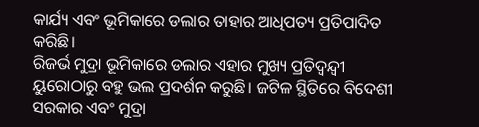କାର୍ଯ୍ୟ ଏବଂ ଭୂମିକାରେ ଡଲାର ତାହାର ଆଧିପତ୍ୟ ପ୍ରତିପାଦିତ କରିଛି।
ରିଜର୍ଭ ମୁଦ୍ରା ଭୂମିକାରେ ଡଲାର ଏହାର ମୁଖ୍ୟ ପ୍ରତିଦ୍ୱନ୍ଦ୍ୱୀ ୟୁରୋଠାରୁ ବହୁ ଭଲ ପ୍ରଦର୍ଶନ କରୁଛି। ଜଟିଳ ସ୍ଥିତିରେ ବିଦେଶୀ ସରକାର ଏବଂ ମୁଦ୍ରା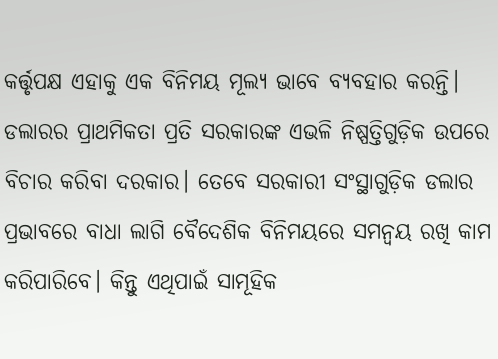କର୍ତ୍ତୃପକ୍ଷ ଏହାକୁ ଏକ ବିନିମୟ ମୂଲ୍ୟ ଭାବେ ବ୍ୟବହାର କରନ୍ତି। ଡଲାରର ପ୍ରାଥମିକତା ପ୍ରତି ସରକାରଙ୍କ ଏଭଳି ନିଷ୍ପତ୍ତିଗୁଡ଼ିକ ଉପରେ ବିଚାର କରିବା ଦରକାର। ତେବେ ସରକାରୀ ସଂସ୍ଥାଗୁଡ଼ିକ ଡଲାର ପ୍ରଭାବରେ ବାଧା ଲାଗି ବୈଦେଶିକ ବିନିମୟରେ ସମନ୍ବୟ ରଖି କାମ କରିପାରିବେ। କିନ୍ତୁ ଏଥିପାଇଁ ସାମୂହିକ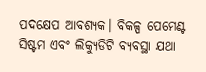ପଦକ୍ଷେପ ଆବଶ୍ୟକ। ବିକଳ୍ପ ପେମେଣ୍ଟ ସିଷ୍ଟମ ଏବଂ ଲିକ୍ୟୁଡିଟି ବ୍ୟବସ୍ଥା ଯଥା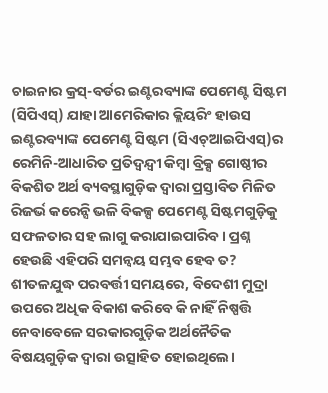ଚାଇନାର କ୍ରସ୍‌-ବର୍ଡର ଇଣ୍ଟରବ୍ୟାଙ୍କ ପେମେଣ୍ଟ ସିଷ୍ଟମ (ସିପିଏସ୍‌) ଯାହା ଆମେରିକାର କ୍ଲିୟରିଂ ହାଉସ ଇଣ୍ଟରବ୍ୟାଙ୍କ ପେମେଣ୍ଟ ସିଷ୍ଟମ (ସିଏଚ୍‌ଆଇପିଏସ୍‌)ର ରେମିନି-ଆଧାରିତ ପ୍ରତିଦ୍ୱନ୍ଦ୍ୱୀ କିମ୍ବା ବ୍ରିକ୍ସ ଗୋଷ୍ଠୀର ବିକଶିତ ଅର୍ଥ ବ୍ୟବସ୍ଥାଗୁଡ଼ିକ ଦ୍ୱାରା ପ୍ରସ୍ତାବିତ ମିଳିତ ରିଜର୍ଭ କରେନ୍ସି ଭଳି ବିକଳ୍ପ ପେମେଣ୍ଟ ସିଷ୍ଟମଗୁଡ଼ିକୁ ସଫଳତାର ସହ ଲାଗୁ କରାଯାଇପାରିବ। ପ୍ରଶ୍ନ ହେଉଛି ଏହିପରି ସମନ୍ବୟ ସମ୍ଭବ ହେବ ତ?
ଶୀତଳଯୁଦ୍ଧ ପରବର୍ତ୍ତୀ ସମୟରେ, ବିଦେଶୀ ମୁଦ୍ରା ଉପରେ ଅଧିକ ବିକାଶ କରିବେ କି ନାହିଁ ନିଷ୍ପତ୍ତି ନେବାବେଳେ ସରକାରଗୁଡ଼ିକ ଅର୍ଥନୈତିକ ବିଷୟଗୁଡ଼ିକ ଦ୍ୱାରା ଉତ୍ସାହିତ ହୋଇଥିଲେ।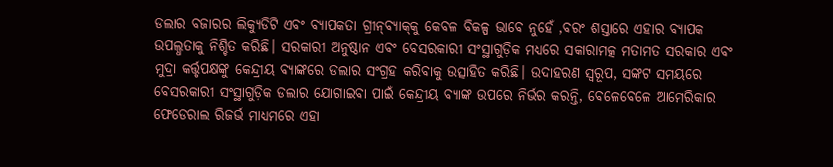ଡଲାର ବଜାରର ଲିକ୍ୟୁଡିଟି ଏବଂ ବ୍ୟାପକତା ଗ୍ରୀନ୍‌ବ୍ୟାକ୍‌କୁ କେବଳ ବିକଳ୍ପ ଭାବେ ନୁହେଁ ,ବରଂ ଶସ୍ତାରେ ଏହାର ବ୍ୟାପକ ଉପଲ୍ଧତାକୁ ନିଶ୍ଚିତ କରିଛି। ସରକାରୀ ଅନୁଷ୍ଠାନ ଏବଂ ବେସରକାରୀ ସଂସ୍ଥାଗୁଡ଼ିକ ମଧ୍ୟରେ ସକାରାମତ୍କ ମତାମତ ସରକାର ଏବଂ ମୁଦ୍ରା କର୍ତ୍ତୃପକ୍ଷଙ୍କୁ କେନ୍ଦ୍ରୀୟ ବ୍ୟାଙ୍କରେ ଡଲାର ସଂଗ୍ରହ କରିବାକୁ ଉତ୍ସାହିତ କରିଛି। ଉଦାହରଣ ସ୍ବରୂପ, ସଙ୍କଟ ସମୟରେ ବେସରକାରୀ ସଂସ୍ଥାଗୁଡ଼ିକ ଡଲାର ଯୋଗାଇବା ପାଇଁ କେନ୍ଦ୍ରୀୟ ବ୍ୟାଙ୍କ ଉପରେ ନିର୍ଭର କରନ୍ତି, ବେଳେବେଳେ ଆମେରିକାର ଫେଡେରାଲ ରିଜର୍ଭ ମାଧ୍ୟମରେ ଏହା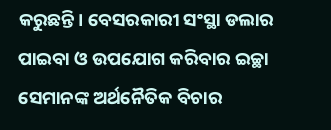କରୁଛନ୍ତି। ବେସରକାରୀ ସଂସ୍ଥା ଡଲାର ପାଇବା ଓ ଉପଯୋଗ କରିବାର ଇଚ୍ଛା ସେମାନଙ୍କ ଅର୍ଥନୈତିକ ବିଚାର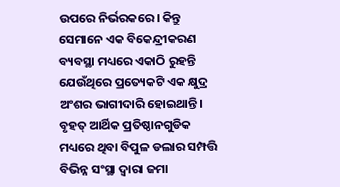ଉପରେ ନିର୍ଭରକରେ। କିନ୍ତୁ ସେମାନେ ଏକ ବିକେନ୍ଦ୍ରୀକରଣ ବ୍ୟବସ୍ଥା ମଧ୍ୟରେ ଏକାଠି ରୁହନ୍ତି ଯେଉଁଥିରେ ପ୍ରତ୍ୟେକଟି ଏକ କ୍ଷୁଦ୍ର ଅଂଶର ଭାଗୀଦାରି ହୋଇଥାନ୍ତି। ବୃହତ୍‌ ଆର୍ଥିକ ପ୍ରତିଷ୍ଠାନଗୁଡିକ ମଧ୍ୟରେ ଥିବା ବିପୁଳ ଡଲାର ସମ୍ପତ୍ତି ବିଭିନ୍ନ ସଂସ୍ଥା ଦ୍ୱାରା ଜମା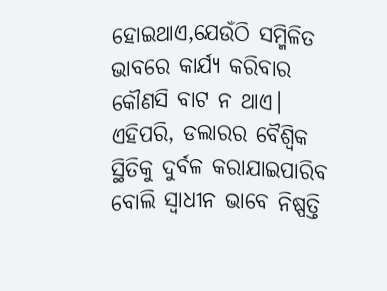ହୋଇଥାଏ,ଯେଉଁଠି ସମ୍ମିଳିତ ଭାବରେ କାର୍ଯ୍ୟ କରିବାର କୌଣସି ବାଟ ନ ଥାଏ। ଏହିପରି, ଡଲାରର ବୈଶ୍ୱିକ ସ୍ଥିତିକୁ ଦୁର୍ବଳ କରାଯାଇପାରିବ ବୋଲି ସ୍ବାଧୀନ ଭାବେ ନିଷ୍ପତ୍ତି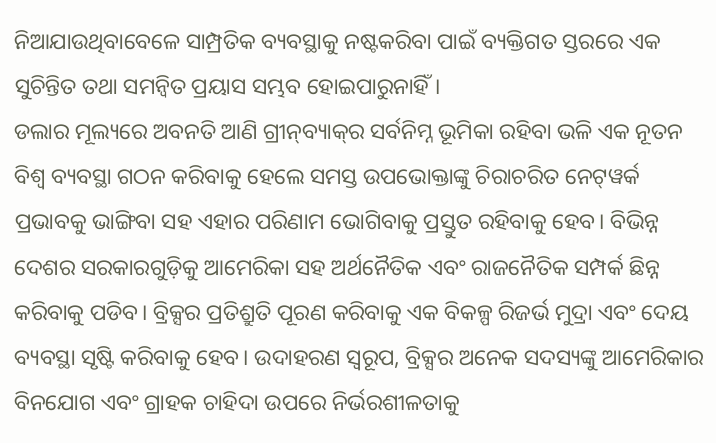ନିଆଯାଉଥିବାବେଳେ ସାମ୍ପ୍ରତିକ ବ୍ୟବସ୍ଥାକୁ ନଷ୍ଟକରିବା ପାଇଁ ବ୍ୟକ୍ତିଗତ ସ୍ତରରେ ଏକ ସୁଚିନ୍ତିତ ତଥା ସମନ୍ବିତ ପ୍ରୟାସ ସମ୍ଭବ ହୋଇପାରୁନାହିଁ।
ଡଲାର ମୂଲ୍ୟରେ ଅବନତି ଆଣି ଗ୍ରୀନ୍‌ବ୍ୟାକ୍‌ର ସର୍ବନିମ୍ନ ଭୂମିକା ରହିବା ଭଳି ଏକ ନୂତନ ବିଶ୍ୱ ବ୍ୟବସ୍ଥା ଗଠନ କରିବାକୁ ହେଲେ ସମସ୍ତ ଉପଭୋକ୍ତାଙ୍କୁ ଚିରାଚରିତ ନେଟ୍‌ୱର୍କ ପ୍ରଭାବକୁ ଭାଙ୍ଗିବା ସହ ଏହାର ପରିଣାମ ଭୋଗିବାକୁ ପ୍ରସ୍ତୁତ ରହିବାକୁ ହେବ। ବିଭିନ୍ନ ଦେଶର ସରକାରଗୁଡ଼ିକୁ ଆମେରିକା ସହ ଅର୍ଥନୈତିକ ଏବଂ ରାଜନୈତିକ ସମ୍ପର୍କ ଛିନ୍ନ କରିବାକୁ ପଡିବ। ବ୍ରିକ୍ସର ପ୍ରତିଶ୍ରୁତି ପୂରଣ କରିବାକୁ ଏକ ବିକଳ୍ପ ରିଜର୍ଭ ମୁଦ୍ରା ଏବଂ ଦେୟ ବ୍ୟବସ୍ଥା ସୃଷ୍ଟି କରିବାକୁ ହେବ। ଉଦାହରଣ ସ୍ବରୂପ, ବ୍ରିକ୍ସର ଅନେକ ସଦସ୍ୟଙ୍କୁ ଆମେରିକାର ବିନଯୋଗ ଏବଂ ଗ୍ରାହକ ଚାହିଦା ଉପରେ ନିର୍ଭରଶୀଳତାକୁ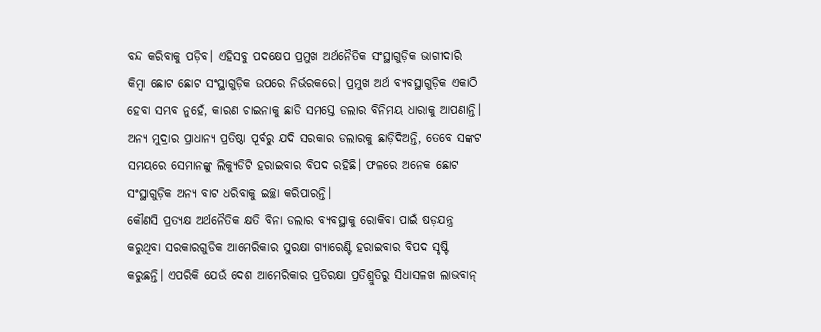ବନ୍ଦ କରିବାକୁ ପଡ଼ିବ। ଏହିସବୁ ପଦକ୍ଷେପ ପ୍ରମୁଖ ଅର୍ଥନୈତିକ ସଂସ୍ଥାଗୁଡ଼ିକ ଭାଗୀଦାରି କିମ୍ବା ଛୋଟ ଛୋଟ ସଂସ୍ଥାଗୁଡ଼ିକ ଉପରେ ନିର୍ଭରକରେ। ପ୍ରମୁଖ ଅର୍ଥ ବ୍ୟବସ୍ଥାଗୁଡ଼ିକ ଏକାଠି ହେବା ସମ୍ଭବ ନୁହେଁ, କାରଣ ଚାଇନାକୁ ଛାଡି ସମସ୍ତେ ଡଲାର ବିନିମୟ ଧାରାକୁ ଆପଣାନ୍ତି। ଅନ୍ୟ ମୁଦ୍ରାର ପ୍ରାଧାନ୍ୟ ପ୍ରତିଷ୍ଠା ପୂର୍ବରୁ ଯଦି ସରକାର ଡଲାରକୁ ଛାଡ଼ିଦିଅନ୍ତି, ତେବେ ସଙ୍କଟ ସମୟରେ ସେମାନଙ୍କୁ ଲିକ୍ୟୁଡିଟି ହରାଇବାର ବିପଦ ରହିଛି। ଫଳରେ ଅନେକ ଛୋଟ ସଂସ୍ଥାଗୁଡ଼ିକ ଅନ୍ୟ ବାଟ ଧରିବାକୁ ଇଚ୍ଛା କରିପାରନ୍ତି।
କୌଣସି ପ୍ରତ୍ୟକ୍ଷ ଅର୍ଥନୈତିକ କ୍ଷତି ବିନା ଡଲାର ବ୍ୟବସ୍ଥାକୁ ରୋକିବା ପାଇଁ ଷଡ଼ଯନ୍ତ୍ର କରୁଥିବା ସରକାରଗୁଡିକ ଆମେରିକାର ସୁରକ୍ଷା ଗ୍ୟାରେଣ୍ଟି ହରାଇବାର ବିପଦ ସୃଷ୍ଟି କରୁଛନ୍ତି। ଏପରିକି ଯେଉଁ ଦେଶ ଆମେରିକାର ପ୍ରତିରକ୍ଷା ପ୍ରତିଶ୍ରୁତିରୁ ସିଧାସଳଖ ଲାଭବାନ୍‌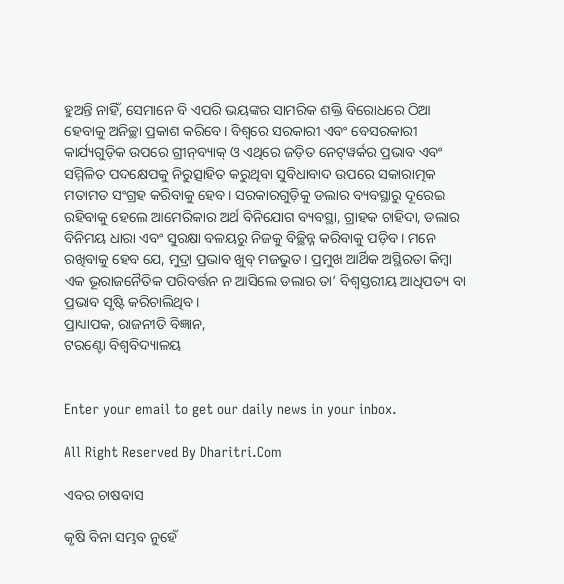ହୁଅନ୍ତି ନାହିଁ, ସେମାନେ ବି ଏପରି ଭୟଙ୍କର ସାମରିକ ଶକ୍ତି ବିରୋଧରେ ଠିଆ ହେବାକୁ ଅନିଚ୍ଛା ପ୍ରକାଶ କରିବେ। ବିଶ୍ୱରେ ସରକାରୀ ଏବଂ ବେସରକାରୀ କାର୍ଯ୍ୟଗୁଡ଼ିକ ଉପରେ ଗ୍ରୀନ୍‌ବ୍ୟାକ୍‌ ଓ ଏଥିରେ ଜଡ଼ିତ ନେଟ୍‌ୱର୍କର ପ୍ରଭାବ ଏବଂ ସମ୍ମିଳିତ ପଦକ୍ଷେପକୁ ନିରୁତ୍ସାହିତ କରୁଥିବା ସୁବିଧାବାଦ ଉପରେ ସକାରାତ୍ମକ ମତାମତ ସଂଗ୍ରହ କରିବାକୁ ହେବ। ସରକାରଗୁଡ଼ିକୁ ଡଲାର ବ୍ୟବସ୍ଥାରୁ ଦୂରେଇ ରହିବାକୁ ହେଲେ ଆମେରିକାର ଅର୍ଥ ବିନିଯୋଗ ବ୍ୟବସ୍ଥା, ଗ୍ରାହକ ଚାହିଦା, ଡଲାର ବିନିମୟ ଧାରା ଏବଂ ସୁରକ୍ଷା ବଳୟରୁ ନିଜକୁ ବିଚ୍ଛିନ୍ନ କରିବାକୁ ପଡ଼ିବ। ମନେ ରଖିବାକୁ ହେବ ଯେ, ମୁଦ୍ରା ପ୍ରଭାବ ଖୁବ୍‌ ମଜଭୁତ। ପ୍ରମୁଖ ଆର୍ଥିକ ଅସ୍ଥିରତା କିମ୍ବା ଏକ ଭୂରାଜନୈତିକ ପରିବର୍ତ୍ତନ ନ ଆସିଲେ ଡଲାର ତା’ ବିଶ୍ୱସ୍ତରୀୟ ଆଧିପତ୍ୟ ବା ପ୍ରଭାବ ସୃଷ୍ଟି କରିଚାଲିଥିବ।
ପ୍ରାଧ୍ୟାପକ, ରାଜନୀତି ବିଜ୍ଞାନ,
ଟରଣ୍ଟୋ ବିଶ୍ୱବିଦ୍ୟାଳୟ


Enter your email to get our daily news in your inbox.

All Right Reserved By Dharitri.Com

ଏବର ଚାଷବାସ

କୃଷି ବିନା ସମ୍ଭବ ନୁହେଁ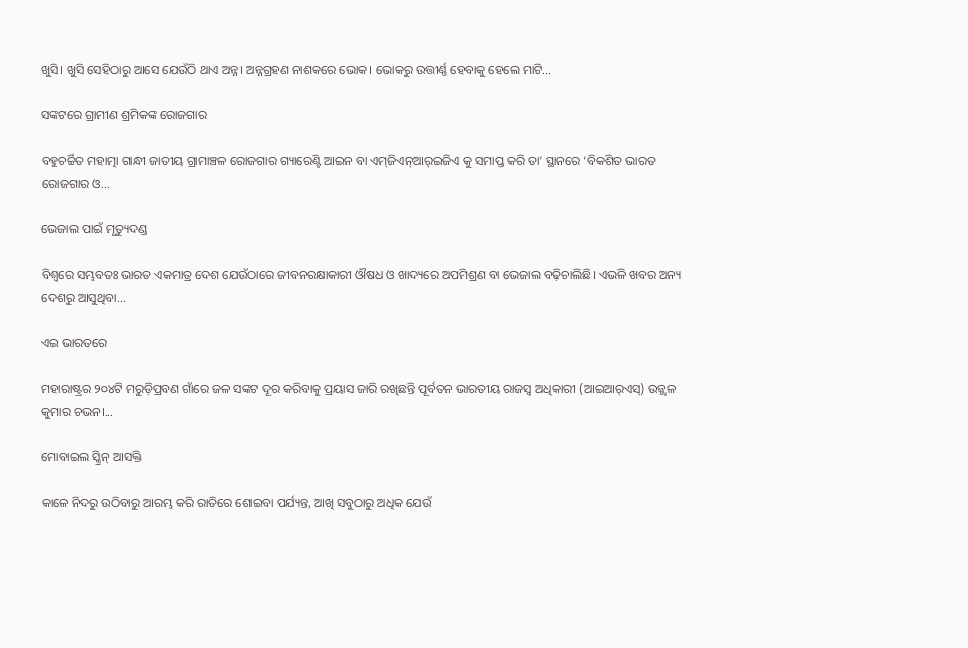ଖୁସି। ଖୁସି ସେହିଠାରୁ ଆସେ ଯେଉଁଠି ଥାଏ ଅନ୍ନ। ଅନ୍ନଗ୍ରହଣ ନାଶକରେ ଭୋକ। ଭୋକରୁ ଉତ୍ତୀର୍ଣ୍ଣ ହେବାକୁ ହେଲେ ମାଟି...

ସଙ୍କଟରେ ଗ୍ରାମୀଣ ଶ୍ରମିକଙ୍କ ରୋଜଗାର

ବହୁଚର୍ଚ୍ଚିତ ମହାତ୍ମା ଗାନ୍ଧୀ ଜାତୀୟ ଗ୍ରାମାଞ୍ଚଳ ରୋଜଗାର ଗ୍ୟାରେଣ୍ଟି ଆଇନ ବା ଏମ୍‌ଜିଏନ୍‌ଆର୍‌ଇଜିଏ କୁ ସମାପ୍ତ କରି ତା’ ସ୍ଥାନରେ ‘ବିକଶିତ ଭାରତ ରୋଜଗାର ଓ...

ଭେଜାଲ ପାଇଁ ମୃତ୍ୟୁଦଣ୍ଡ

ବିଶ୍ୱରେ ସମ୍ଭବତଃ ଭାରତ ଏକମାତ୍ର ଦେଶ ଯେଉଁଠାରେ ଜୀବନରକ୍ଷାକାରୀ ଔଷଧ ଓ ଖାଦ୍ୟରେ ଅପମିଶ୍ରଣ ବା ଭେଜାଲ ବଢ଼ିଚାଲିଛି। ଏଭଳି ଖବର ଅନ୍ୟ ଦେଶରୁ ଆସୁଥିବା...

ଏଇ ଭାରତରେ

ମହାରାଷ୍ଟ୍ରର ୨୦୪ଟି ମରୁଡ଼ିପ୍ରବଣ ଗାଁରେ ଜଳ ସଙ୍କଟ ଦୂର କରିବାକୁ ପ୍ରୟାସ ଜାରି ରଖିଛନ୍ତି ପୂର୍ବତନ ଭାରତୀୟ ରାଜସ୍ବ ଅଧିକାରୀ (ଆଇଆର୍‌ଏସ୍‌) ଉଜ୍ଜ୍ୱଳ କୁମାର ଚଭନ।...

ମୋବାଇଲ ସ୍କ୍ରିନ୍‌ ଆସକ୍ତି

କାଳେ ନିଦରୁ ଉଠିବାରୁ ଆରମ୍ଭ କରି ରାତିରେ ଶୋଇବା ପର୍ଯ୍ୟନ୍ତ, ଆଖି ସବୁଠାରୁ ଅଧିକ ଯେଉଁ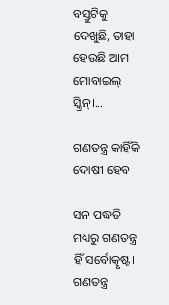ବସ୍ତୁଟିକୁ ଦେଖୁଛି, ତାହା ହେଉଛି ଆମ ମୋବାଇଲ୍‌ ସ୍କ୍ରିନ୍‌।...

ଗଣତନ୍ତ୍ର କାହିଁକି ଦୋଷୀ ହେବ

ସନ ପଦ୍ଧତି ମଧ୍ୟରୁ ଗଣତନ୍ତ୍ର ହିଁ ସର୍ବୋତ୍କୃଷ୍ଟ। ଗଣତନ୍ତ୍ର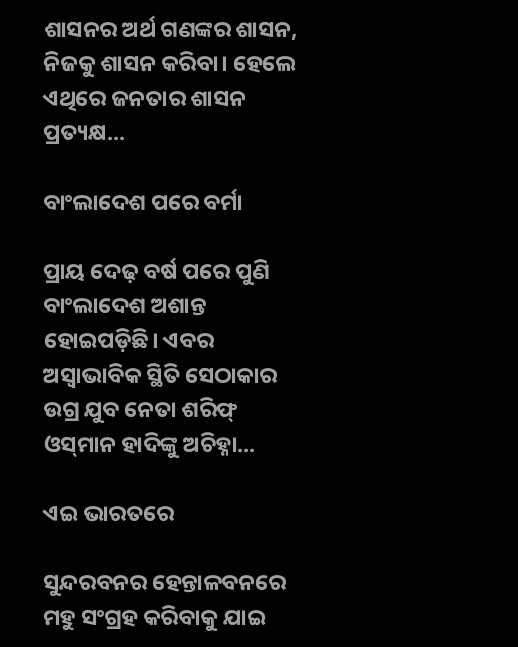ଶାସନର ଅର୍ଥ ଗଣଙ୍କର ଶାସନ, ନିଜକୁ ଶାସନ କରିବା। ହେଲେ ଏଥିରେ ଜନତାର ଶାସନ ପ୍ରତ୍ୟକ୍ଷ...

ବାଂଲାଦେଶ ପରେ ବର୍ମା

ପ୍ରାୟ ଦେଢ଼ ବର୍ଷ ପରେ ପୁଣି ବାଂଲାଦେଶ ଅଶାନ୍ତ ହୋଇପଡ଼ିଛି। ଏବର ଅସ୍ବାଭାବିକ ସ୍ଥିତି ସେଠାକାର ଉଗ୍ର ଯୁବ ନେତା ଶରିଫ୍‌ ଓସ୍‌ମାନ ହାଦିଙ୍କୁ ଅଚିହ୍ନା...

ଏଇ ଭାରତରେ

ସୁନ୍ଦରବନର ହେନ୍ତାଳବନରେ ମହୁ ସଂଗ୍ରହ କରିବାକୁ ଯାଇ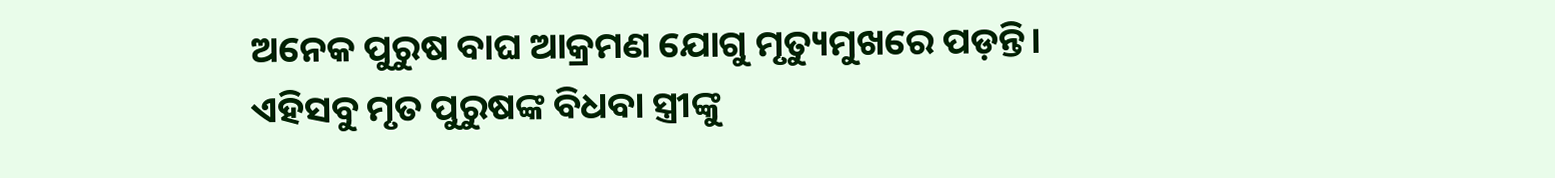ଅନେକ ପୁରୁଷ ବାଘ ଆକ୍ରମଣ ଯୋଗୁ ମୃତ୍ୟୁମୁଖରେ ପଡ଼ନ୍ତି। ଏହିସବୁ ମୃତ ପୁରୁଷଙ୍କ ବିଧବା ସ୍ତ୍ରୀଙ୍କୁ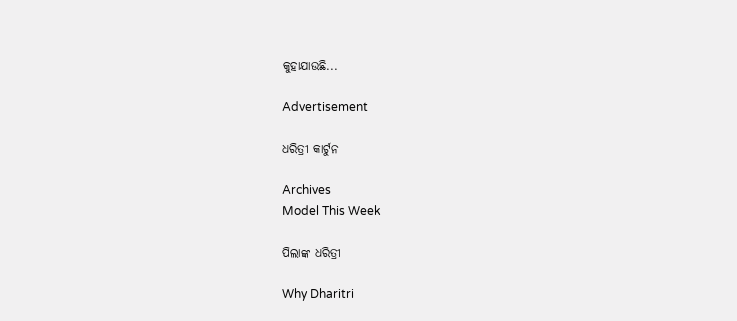କୁହାଯାଉଛି...

Advertisement

ଧରିତ୍ରୀ କାର୍ଟୁନ

Archives
Model This Week

ପିଲାଙ୍କ ଧରିତ୍ରୀ

Why Dharitri